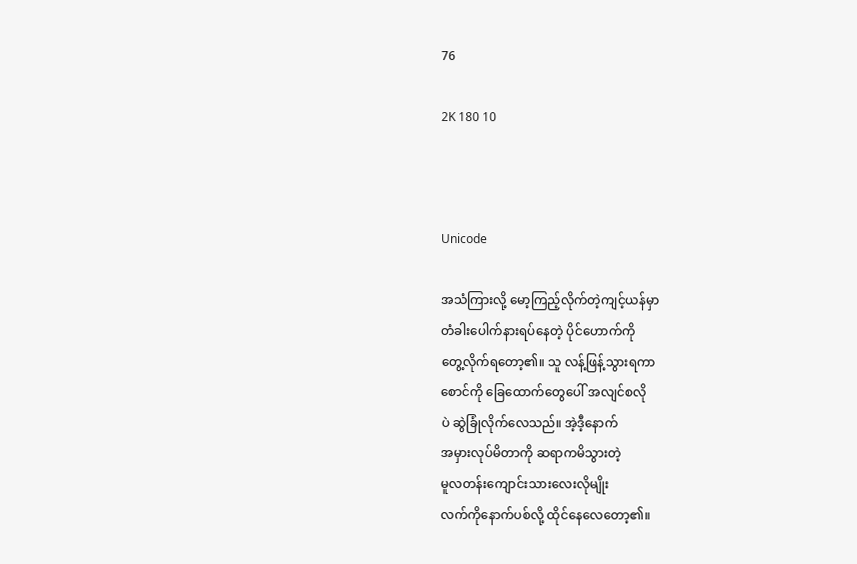76

2K 180 10



Unicode

အသံကြားလို့ မော့ကြည့်လိုက်တဲ့ကျင့်ယန်မှာ
တံခါးပေါက်နားရပ်နေတဲ့ ပိုင်ဟောက်ကို
တွေ့လိုက်ရတော့၏။ သူ လန့်ဖြန့်သွားရကာ
စောင်ကို ခြေထောက်တွေပေါ် အလျင်စလို
ပဲ ဆွဲခြုံလိုက်လေသည်။ အဲ့ဒီ့နောက်
အမှားလုပ်မိတာကို ဆရာကမိသွားတဲ့
မူလတန်းကျောင်းသားလေးလိုမျိုး
လက်ကိုနောက်ပစ်လို့ ထိုင်နေလေတော့၏။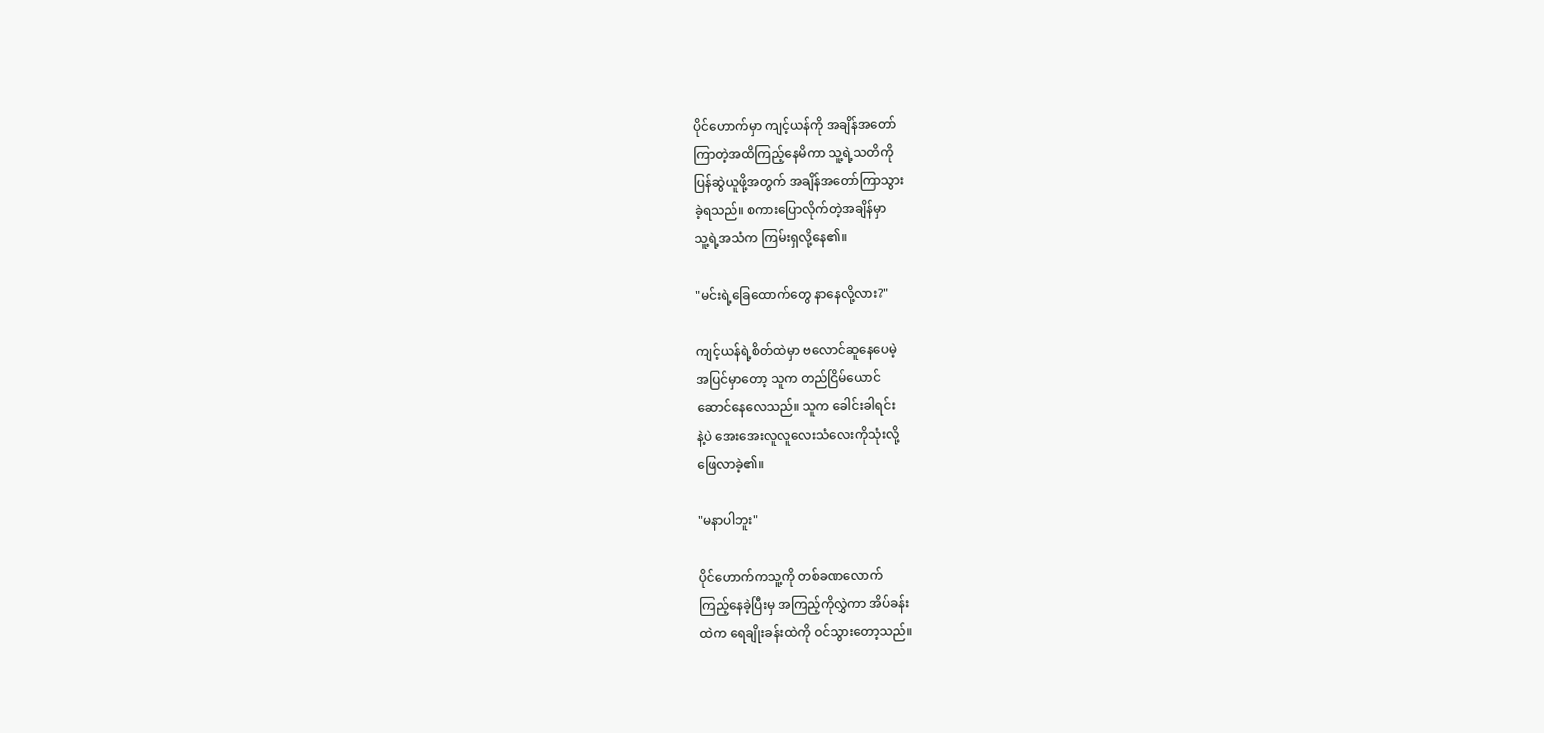ပိုင်ဟောက်မှာ ကျင့်ယန်ကို အချိန်အတော်
ကြာတဲ့အထိကြည့်နေမိကာ သူ့ရဲ့သတိကို
ပြန်ဆွဲယူဖို့အတွက် အချိန်အတော်ကြာသွား
ခဲ့ရသည်။ စကားပြောလိုက်တဲ့အချိန်မှာ
သူ့ရဲ့အသံက ကြမ်းရှလို့နေ၏။

"မင်းရဲ့ခြေထောက်တွေ နာနေလို့လား?"

ကျင့်ယန်ရဲ့စိတ်ထဲမှာ ဗလောင်ဆူနေပေမဲ့
အပြင်မှာတော့ သူက တည်ငြိမ်ယောင်
ဆောင်နေလေသည်။ သူက ခေါင်းခါရင်း
နဲ့ပဲ အေးအေးလူလူလေးသံလေးကိုသုံးလို့
ဖြေလာခဲ့၏။

"မနာပါဘူး"

ပိုင်ဟောက်ကသူ့ကို တစ်ခဏလောက်
ကြည့်နေခဲ့ပြီးမှ အကြည့်ကိုလွှဲကာ အိပ်ခန်း
ထဲက ရေချိုးခန်းထဲကို ဝင်သွားတော့သည်။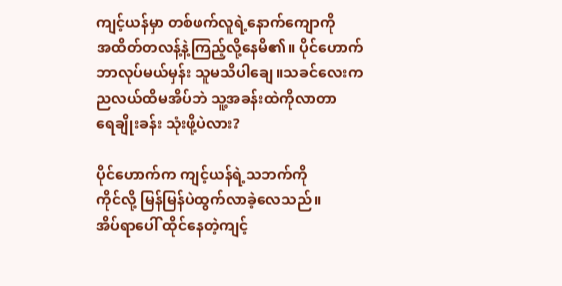ကျင့်ယန်မှာ တစ်ဖက်လူရဲ့နောက်ကျောကို
အထိတ်တလန့်နဲ့ကြည့်လို့နေမိ၏။ ပိုင်ဟောက်
ဘာလုပ်မယ်မှန်း သူမသိပါချေ။သခင်လေးက
ညလယ်ထိမအိပ်ဘဲ သူ့အခန်းထဲကိုလာတာ
ရေချိုးခန်း သုံးဖို့ပဲလား?

ပိုင်ဟောက်က ကျင့်ယန်ရဲ့သဘက်ကို
ကိုင်လို့ မြန်မြန်ပဲထွက်လာခဲ့လေသည်။
အိပ်ရာပေါ် ထိုင်နေတဲ့ကျင့်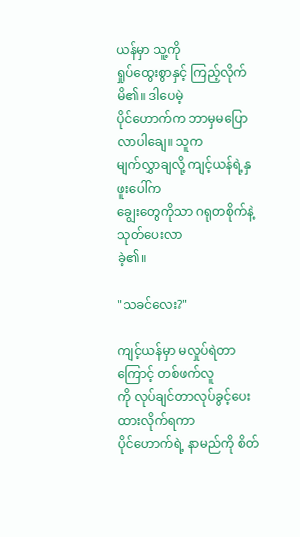ယန်မှာ သူ့ကို
ရှုပ်ထွေးစွာနှင့် ကြည့်လိုက်မိ၏။ ဒါပေမဲ့
ပိုင်ဟောက်က ဘာမှမပြောလာပါချေ။ သူက
မျက်လွှာချလို့ ကျင့်ယန်ရဲ့နှဖူးပေါ်က
ချွေးတွေကိုသာ ဂရုတစိုက်နဲ့သုတ်ပေးလာ
ခဲ့၏။

"သခင်လေး?"

ကျင့်ယန်မှာ မလှုပ်ရဲတာကြောင့် တစ်ဖက်လူ
ကို လုပ်ချင်တာလုပ်ခွင့်ပေးထားလိုက်ရကာ
ပိုင်ဟောက်ရဲ့ နာမည်ကို စိတ်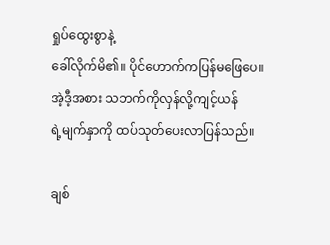ရှုပ်ထွေးစွာနဲ့
ခေါ်လိုက်မိ၏။ ပိုင်ဟောက်ကပြန်မဖြေပေ။
အဲ့ဒီ့အစား သဘက်ကိုလှန်လို့ကျင့်ယန်
ရဲ့မျက်နှာကို ထပ်သုတ်ပေးလာပြန်သည်။

ချစ်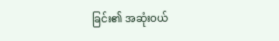ခြင်း၏ အဆုံးဝယ်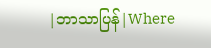|ဘာသာပြန်|Where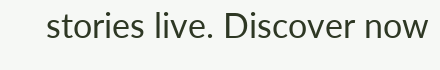stories live. Discover now